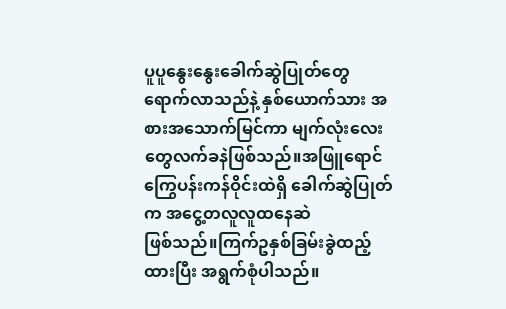ပူပူနွေးနွေးခေါက်ဆွဲပြုတ်တွေ ရောက်လာသည်နဲ့ နှစ်ယောက်သား အစားအသောက်မြင်ကာ မျက်လုံးလေးတွေလက်ခနဲဖြစ်သည်။အဖြူရောင် ကြွေပန်းကန်ဝိုင်းထဲရှိ ခေါက်ဆွဲပြုတ်က အငွေ့တလူလူထနေဆဲ
ဖြစ်သည်။ကြက်ဥနှစ်ခြမ်းခွဲထည့်ထားပြီး အရွက်စုံပါသည်။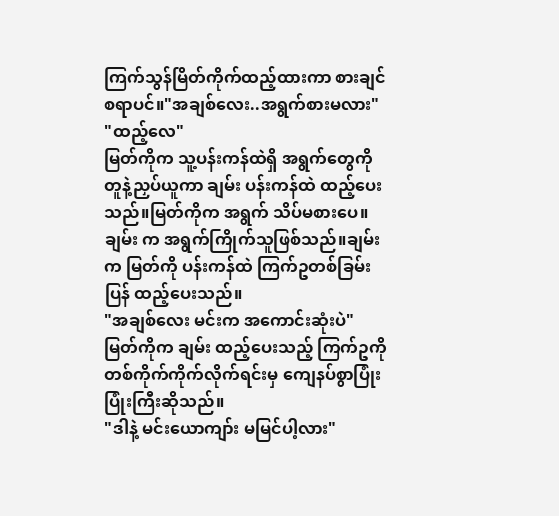ကြက်သွန်မြိတ်ကိုက်ထည့်ထားကာ စားချင်စရာပင်။"အချစ်လေး..အရွက်စားမလား"
"ထည့်လေ"
မြတ်ကိုက သူ့ပန်းကန်ထဲရှိ အရွက်တွေကို တူနဲ့ညှပ်ယူကာ ချမ်း ပန်းကန်ထဲ ထည့်ပေးသည်။မြတ်ကိုက အရွက် သိပ်မစားပေ။ချမ်း က အရွက်ကြိုက်သူဖြစ်သည်။ချမ်း က မြတ်ကို ပန်းကန်ထဲ ကြက်ဥတစ်ခြမ်း ပြန် ထည့်ပေးသည်။
"အချစ်လေး မင်းက အကောင်းဆုံးပဲ"
မြတ်ကိုက ချမ်း ထည့်ပေးသည့် ကြက်ဥကို တစ်ကိုက်ကိုက်လိုက်ရင်းမှ ကျေနပ်စွာပြုံးပြုံးကြီးဆိုသည်။
"ဒါနဲ့ မင်းယောကျာ်း မမြင်ပါ့လား"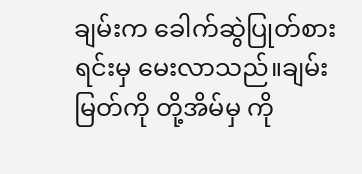ချမ်းက ခေါက်ဆွဲပြုတ်စားရင်းမှ မေးလာသည်။ချမ်း မြတ်ကို တို့အိမ်မှ ကို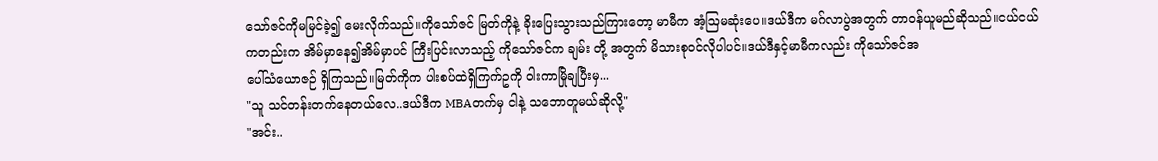သော်ဇင်ကိုမမြင်ခဲ့၍ မေးလိုက်သည်။ကိုသော်ဇင် မြတ်ကိုနဲ့ ခိုးပြေးသွားသည်ကြားတော့ မာမီက အံ့ဩမဆုံးပေ။ဒယ်ဒီက မဂ်လာပွဲအတွက် တာဝန်ယူမည်ဆိုသည်။ငယ်ငယ်ကတည်းက အိမ်မှာနေ၍အိမ်မှာပင် ကြီးပြင်းလာသည့် ကိုသော်ဇင်က ချမ်း တို့ အတွက် မိသားစုဝင်လိုပါပင်။ဒယ်ဒီနှင့်မာမီကလည်း ကိုသော်ဇင်အ
ပေါ်သံယောဇဉ် ရှိကြသည်။မြတ်ကိုက ပါးစပ်ထဲရှိကြက်ဥကို ဝါးကာမြိုချပြီးမှ...
"သူ သင်တန်းတက်နေတယ်လေ..ဒယ်ဒီက MBAတက်မှ ငါနဲ့ သဘောတူမယ်ဆိုလို့"
"အင်း..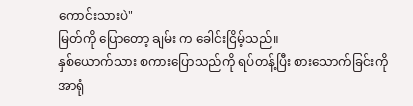ကောင်းသားပဲ"
မြတ်ကို ပြောတော့ ချမ်း က ခေါင်းငြိမ့်သည်။
နှစ်ယောက်သား စကားပြောသည်ကို ရပ်တန့်ပြီး စားသောက်ခြင်းကို အာရုံ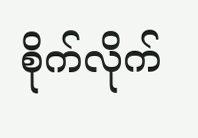စိုက်လိုက်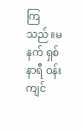ကြသည်။မနက် ရှစ်နာရီ ဝန်းကျင်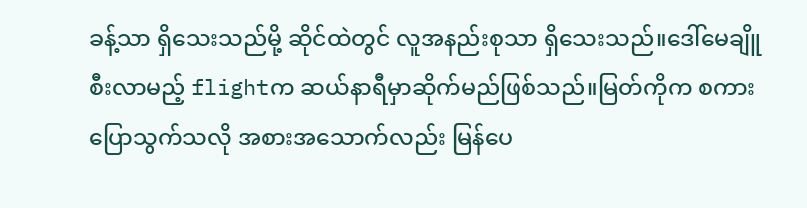ခန့်သာ ရှိသေးသည်မို့ ဆိုင်ထဲတွင် လူအနည်းစုသာ ရှိသေးသည်။ဒေါ်မေချိူ စီးလာမည့် flightက ဆယ်နာရီမှာဆိုက်မည်ဖြစ်သည်။မြတ်ကိုက စကားပြောသွက်သလို အစားအသောက်လည်း မြန်ပေ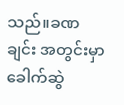သည်။ခဏချင်း အတွင်းမှာ ခေါက်ဆွဲ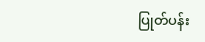ပြုတ်ပန်း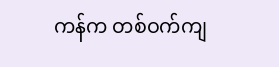ကန်က တစ်ဝက်ကျ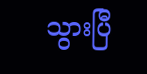သွားပြီ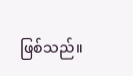ဖြစ်သည်။